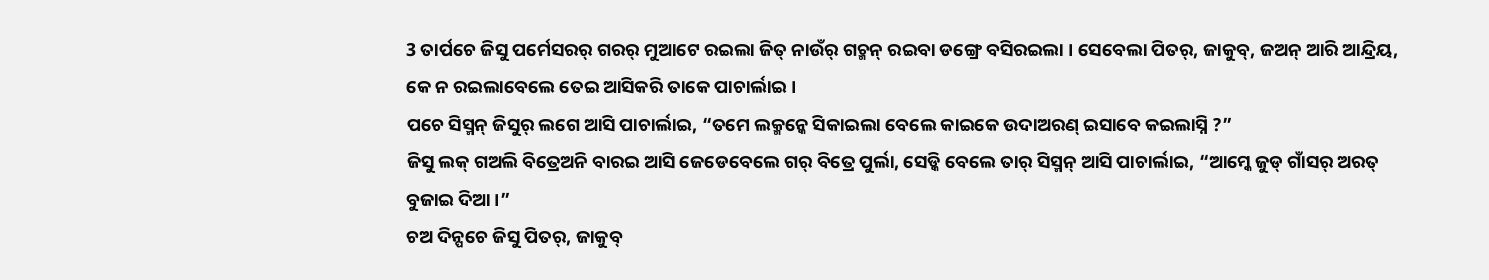3 ତାର୍ପଚେ ଜିସୁ ପର୍ମେସରର୍ ଗରର୍ ମୁଆଟେ ରଇଲା ଜିତ୍ ନାଉଁର୍ ଗଚ୍ମନ୍ ରଇବା ଡଙ୍ଗ୍ରେ ବସିରଇଲା । ସେବେଲା ପିତର୍, ଜାକୁବ୍, ଜଅନ୍ ଆରି ଆନ୍ଦ୍ରିୟ, କେ ନ ରଇଲାବେଲେ ତେଇ ଆସିକରି ତାକେ ପାଚାର୍ଲାଇ ।
ପଚେ ସିସ୍ମନ୍ ଜିସୁର୍ ଲଗେ ଆସି ପାଚାର୍ଲାଇ, “ତମେ ଲକ୍ମନ୍କେ ସିକାଇଲା ବେଲେ କାଇକେ ଉଦାଅରଣ୍ ଇସାବେ କଇଲାସ୍ନି ?”
ଜିସୁ ଲକ୍ ଗଅଲି ବିତ୍ରେଅନି ବାରଇ ଆସି ଜେଡେବେଲେ ଗର୍ ବିତ୍ରେ ପୁର୍ଲା, ସେଡ୍କି ବେଲେ ତାର୍ ସିସ୍ମନ୍ ଆସି ପାଚାର୍ଲାଇ, “ଆମ୍କେ ଜୁଡ୍ ଗାଁସର୍ ଅରତ୍ ବୁଜାଇ ଦିଆ ।”
ଚଅ ଦିନ୍ପଚେ ଜିସୁ ପିତର୍, ଜାକୁବ୍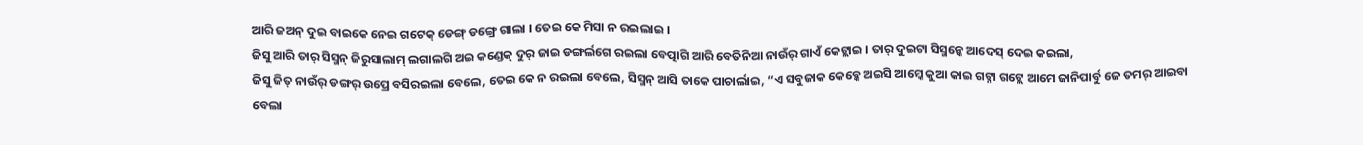ଆରି ଜଅନ୍ ଦୁଇ ବାଇକେ ନେଇ ଗଟେକ୍ ଡେଙ୍ଗ୍ ଡଙ୍ଗ୍ରେ ଗାଲା । ତେଇ କେ ମିସା ନ ରଇଲାଇ ।
ଜିସୁ ଆରି ତାର୍ ସିସ୍ମନ୍ ଜିରୁସାଲାମ୍ ଲଗାଲଗି ଅଇ କଣ୍ଡେକ୍ ଦୁର୍ ଜାଇ ଡଙ୍ଗର୍ଲଗେ ରଇଲା ବେତ୍ପାଗି ଆରି ବେତିନିଆ ନାଉଁର୍ ଗାଏଁ କେଟ୍ଲାଇ । ତାର୍ ଦୁଇଟା ସିସ୍ମନ୍କେ ଆଦେସ୍ ଦେଇ କଇଲା,
ଜିସୁ ଜିତ୍ ନାଉଁର୍ ଡଙ୍ଗର୍ ଉପ୍ରେ ବସିରଇଲା ବେଲେ, ତେଇ କେ ନ ରଇଲା ବେଲେ, ସିସ୍ମନ୍ ଆସି ତାକେ ପାଚାର୍ଲାଇ, “ଏ ସବୁଜାକ କେବ୍କେ ଅଇସି ଆମ୍କେ କୁଆ କାଇ ଗଟ୍ନା ଗଟ୍ଲେ ଆମେ ଜାନିପାର୍ବୁ ଜେ ତମର୍ ଆଇବା ବେଲା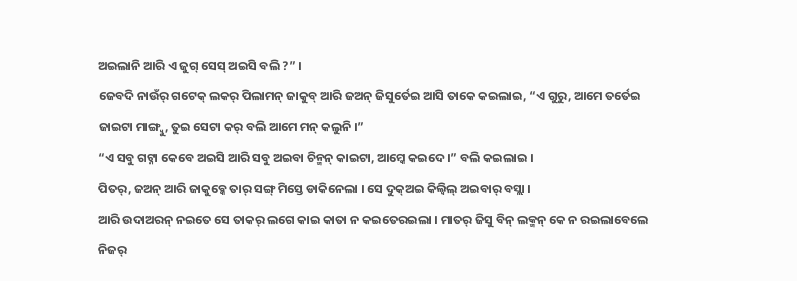ଅଇଲାନି ଆରି ଏ ଜୁଗ୍ ସେସ୍ ଅଇସି ବଲି ?” ।
ଜେବଦି ନାଉଁର୍ ଗଟେକ୍ ଲକର୍ ପିଲାମନ୍ ଜାକୁବ୍ ଆରି ଜଅନ୍ ଜିସୁର୍ତେଇ ଆସି ତାକେ କଇଲାଇ, “ଏ ଗୁରୁ, ଆମେ ତର୍ତେଇ ଜାଇଟା ମାଙ୍ଗ୍ବୁ, ତୁଇ ସେଟା କର୍ ବଲି ଆମେ ମନ୍ କଲୁନି ।”
“ଏ ସବୁ ଗଟ୍ନା କେବେ ଅଇସି ଆରି ସବୁ ଅଇବା ଚିନ୍ମନ୍ କାଇଟା, ଆମ୍କେ କଇଦେ ।” ବଲି କଇଲାଇ ।
ପିତର୍, ଜଅନ୍ ଆରି ଜାକୁବ୍କେ ତାର୍ ସଙ୍ଗ୍ ମିସ୍ତେ ଡାକିନେଲା । ସେ ଦୁକ୍ଅଇ କିଲ୍ବିଲ୍ ଅଇବାର୍ ବସ୍ଲା ।
ଆରି ଉଦାଅରନ୍ ନଇତେ ସେ ତାକର୍ ଲଗେ କାଇ କାତା ନ କଇତେରଇଲା । ମାତର୍ ଜିସୁ ବିନ୍ ଲକ୍ମନ୍ କେ ନ ରଇଲାବେଲେ ନିଜର୍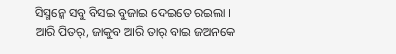ସିସ୍ମନ୍କେ ସବୁ ବିସଇ ବୁଜାଇ ଦେଇତେ ରଇଲା ।
ଆରି ପିତର୍, ଜାକୁବ ଆରି ତାର୍ ବାଇ ଜଅନକେ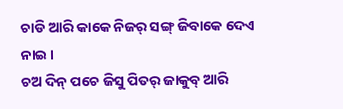ଚାଡି ଆରି କାକେ ନିଜର୍ ସଙ୍ଗ୍ ଜିବାକେ ଦେଏ ନାଇ ।
ଚଅ ଦିନ୍ ପଚେ ଜିସୁ ପିତର୍ ଜାକୁବ୍ ଆରି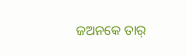ଜଅନକେ ତାର୍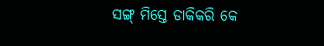ସଙ୍ଗ୍ ମିସ୍ତେ ଡାକିକରି କେ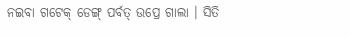ନଇବା ଗଟେକ୍ ଡେଙ୍ଗ୍ ପର୍ବତ୍ ଉପ୍ରେ ଗାଲା । ସିତି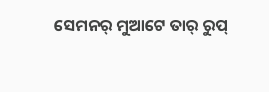ସେମନର୍ ମୁଆଟେ ତାର୍ ରୁପ୍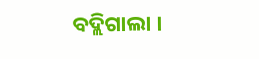ବଦ୍ଲିଗାଲା ।